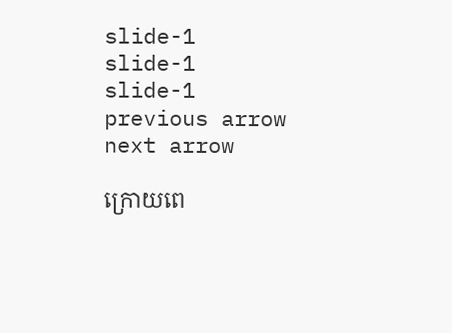slide-1
slide-1
slide-1
previous arrow
next arrow

ក្រោយពេ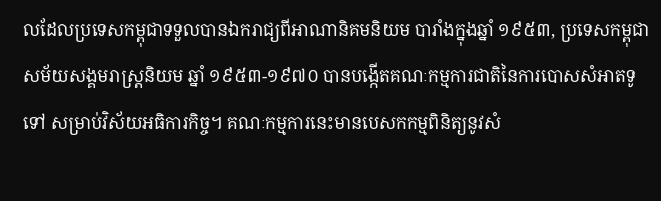លដែលប្រទេសកម្ពុជាទទួលបានឯករាជ្យពីអាណានិគមនិយម បារាំងក្នុងឆ្នាំ ១៩៥៣, ប្រទេសកម្ពុជាសម័យសង្គមរាស្ត្រនិយម ឆ្នាំ ១៩៥៣-១៩៧០ បានបង្កើតគណៈកម្មការជាតិនៃការបោសសំអាតទូទៅ សម្រាប់វិស័យអធិការកិច្ច។ គណៈកម្មការនេះមានបេសកកម្មពិនិត្យនូវសំ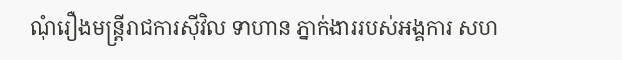ណុំរឿងមន្ត្រីរាជការស៊ីវិល ទាហាន ភ្នាក់ងាររបស់អង្គការ សហ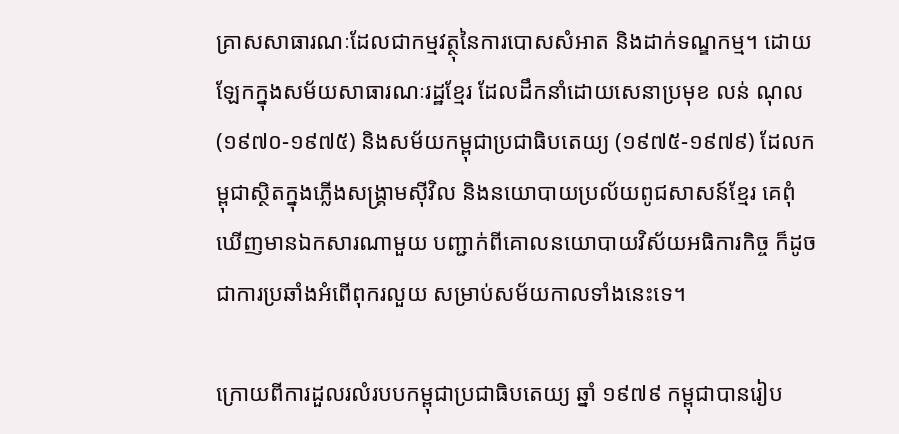គ្រាសសាធារណៈដែលជាកម្មវត្ថុនៃការបោសសំអាត និងដាក់ទណ្ឌកម្ម។ ដោយឡែកក្នុងសម័យសាធារណៈរដ្ឋខ្មែរ ដែលដឹកនាំដោយសេនាប្រមុខ លន់ ណុល (១៩៧០-១៩៧៥) និងសម័យកម្ពុជាប្រជាធិបតេយ្យ (១៩៧៥-១៩៧៩) ដែលកម្ពុជាស្ថិតក្នុងភ្លើងសង្គ្រាមស៊ីវិល និងនយោបាយប្រល័យពូជសាសន៍ខ្មែរ គេពុំឃើញមានឯកសារណាមួយ បញ្ជាក់ពីគោលនយោបាយវិស័យអធិការកិច្ច ក៏ដូចជាការប្រឆាំងអំពើពុករលួយ សម្រាប់សម័យកាលទាំងនេះទេ។

ក្រោយពីការដួលរលំរបបកម្ពុជាប្រជាធិបតេយ្យ ឆ្នាំ ១៩៧៩ កម្ពុជាបានរៀប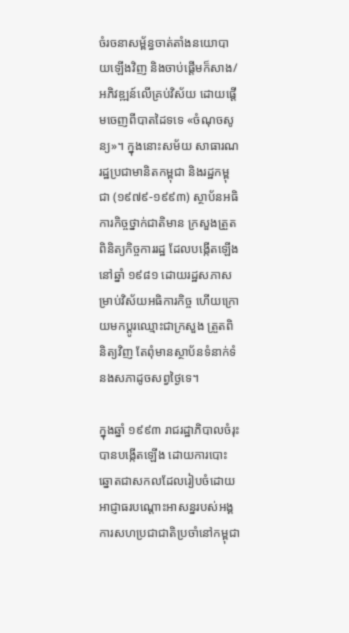ចំរចនាសម្ព័ន្ធចាត់តាំងនយោបាយឡើងវិញ និងចាប់ផ្តើមក៏សាង/អភិវឌ្ឍន៍លើគ្រប់វិស័យ ដោយផ្តើមចេញពីបាតដៃទទេ «ចំណុចសូន្យ»។ ក្នុងនោះសម័យ សាធារណរដ្ឋប្រជាមានិតកម្ពុជា និងរដ្ឋកម្ពុជា (១៩៧៩-១៩៩៣) ស្ថាប័នអធិការកិច្ចថ្នាក់ជាតិមាន ក្រសួងត្រួតពិនិត្យកិច្ចការរដ្ឋ ដែលបង្កើតឡើងនៅឆ្នាំ ១៩៨១ ដោយរដ្ឋសភាសម្រាប់វិស័យអធិការកិច្ច ហើយក្រោយមកប្តូរឈ្មោះជាក្រសួង ត្រួតពិនិត្យវិញ តែពុំមានស្ថាប័នទំនាក់ទំនងសភាដូចសព្វថ្ងៃទេ។

ក្នុងឆ្នាំ ១៩៩៣ រាជរដ្ឋាភិបាលចំរុះបានបង្កើតឡើង ដោយការបោះឆ្នោតជាសកលដែលរៀបចំដោយអាជ្ញាធរបណ្តោះអាសន្នរបស់អង្គការសហប្រជាជាតិប្រចាំនៅកម្ពុជា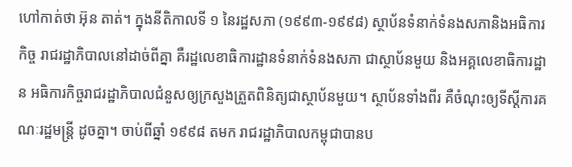ហៅកាត់ថា អ៊ុន តាត់។ ក្នុងនីតិកាលទី ១ នៃរដ្ឋសភា (១៩៩៣-១៩៩៨) ស្ថាប័នទំនាក់ទំនងសភានិងអធិការកិច្ច រាជរដ្ឋាភិបាលនៅដាច់ពីគ្នា គឺរដ្ឋលេខាធិការដ្ឋានទំនាក់ទំនងសភា ជាស្ថាប័នមួយ និងអគ្គលេខាធិការដ្ឋាន អធិការកិច្ចរាជរដ្ឋាភិបាលជំនួសឲ្យក្រសួងត្រួតពិនិត្យជាស្ថាប័នមួយ។ ស្ថាប័នទាំងពីរ គឺចំណុះឲ្យទីស្តីការគណៈរដ្ឋមន្ត្រី ដូចគ្នា។ ចាប់ពីឆ្នាំ ១៩៩៨ តមក រាជរដ្ឋាភិបាលកម្ពុជាបានប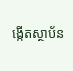ង្កើតស្ថាប័ន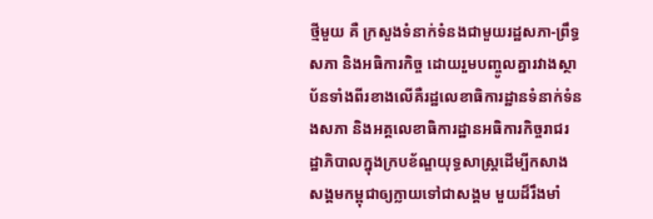ថ្មីមួយ គឺ ក្រសួងទំនាក់ទំនងជាមួយរដ្ឋសភា-ព្រឹទ្ធសភា និងអធិការកិច្ច ដោយរួមបញ្ចូលគ្នារវាងស្ថាប័នទាំងពីរខាងលើគឺរដ្ឋលេខាធិការដ្ឋានទំនាក់ទំនងសភា និងអគ្គលេខាធិការដ្ឋានអធិការកិច្ចរាជរដ្ឋាភិបាលក្នុងក្របខ័ណ្ឌយុទ្ធសាស្រ្តដើម្បីកសាងសង្គមកម្ពុជាឲ្យក្លាយទៅជាសង្គម មួយដ៏រឹងមាំ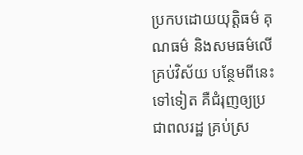ប្រកបដោយយុត្តិធម៌ គុណធម៌ និងសមធម៌លើគ្រប់វិស័យ បន្ថែមពីនេះទៅទៀត គឺជំរុញឲ្យប្រជាពលរដ្ឋ គ្រប់ស្រ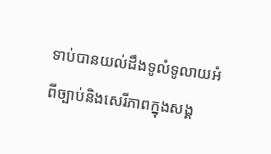ទាប់បានយល់ដឹងទូលំទូលាយអំពីច្បាប់និងសេរីភាពក្នុងសង្គ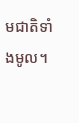មជាតិទាំងមូល។